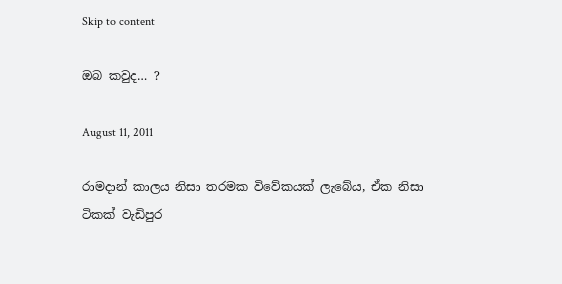Skip to content

ඔබ කවුද… ?

August 11, 2011

රාමදාන් කාලය නිසා තරමක විවේකයක් ලැබේය, ඒක නිසා ටිකක් වැඩිපුර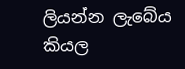ලියන්න ලැබේය කියල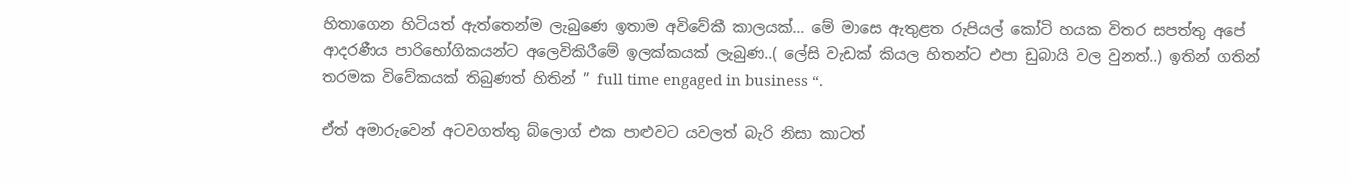හිතාගෙන හිටියත් ඇත්තෙන්ම ලැබුණෙ ඉතාම අවිවේකී කාලයක්… මේ මාසෙ ඇතුළත රුපියල් කෝටි හයක විතර සපත්තු අපේ ආදරණීය පාරිභෝගිකයන්ට අලෙවිකිරීමේ ඉලක්කයක් ලැබුණ..( ලේසි වැඩක් කියල හිතන්ට එපා ඩුබායි වල වුනත්..) ඉතින් ගතින් තරමක විවේකයක් තිබුණත් හිතින් ” full time engaged in business “.

ඒත් අමාරුවෙන් අටවගත්තු බ්ලොග් එක පාළුවට යවලත් බැරි නිසා කාටත්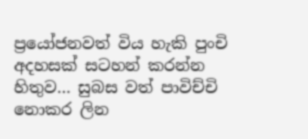ප්‍රයෝජනවත් විය හැකි පුංචි අදහසක් සටහන් කරන්න හිතුව… සුබස වත් පාවිච්චි නොකර ලින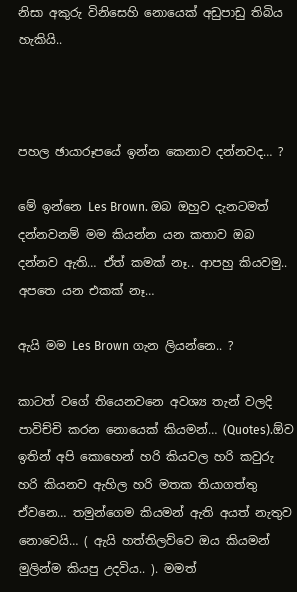නිසා අකුරු විනිසෙහි නොයෙක් අඩුපාඩු තිබිය හැකියි..



පහල ඡායාරූපයේ ඉන්න කෙනාව දන්නවද… ?

මේ ඉන්නෙ Les Brown. ඔබ ඔහුව දැනටමත් දන්නවනම් මම කියන්න යන කතාව ඔබ දන්නව ඇති… ඒත් කමක් නෑ.. ආපහු කියවමු.. අපතෙ යන එකක් නෑ…

ඇයි මම Les Brown ගැන ලියන්නෙ.. ?

කාටත් වගේ තියෙනවනෙ අවශ්‍ය තැන් වලදි පාවිච්චි කරන නොයෙක් කියමන්… (Quotes).ඕව ඉතින් අපි කොහෙන් හරි කියවල හරි කවුරු හරි කියනව ඇහිල හරි මතක තියාගත්තු ඒවනෙ… තමුන්ගෙම කියමන් ඇති අයත් නැතුව නොවෙයි… ( ඇයි හත්තිලව්වෙ ඔය කියමන් මුලින්ම කියපු උදවිය.. ). මමත්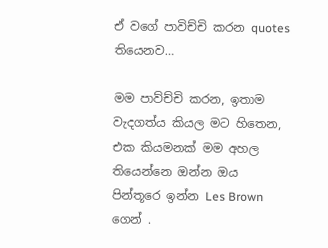ඒ වගේ පාවිච්චි කරන quotes තියෙනව…

මම පාව්ච්චි කරන, ඉතාම වැදගත්ය කියල මට හිතෙන, එක කියමනක් මම අහල තියෙන්නෙ ඔන්න ඔය පින්තූරෙ ඉන්න Les Brown ගෙන් .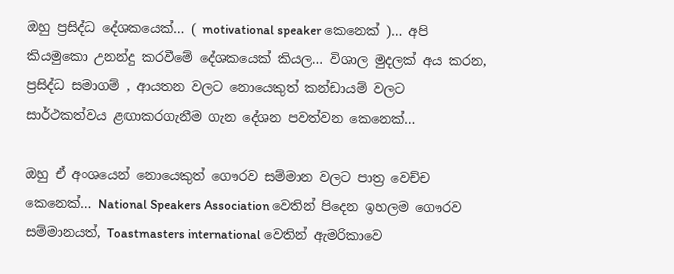ඔහු ප්‍රසිද්ධ දේශකයෙක්… ( motivational speaker කෙනෙක් )… අපි කියමුකො උනන්දු කරවීමේ දේශකයෙක් කියල… විශාල මුදලක් අය කරන, ප්‍රසිද්ධ සමාගම් , ආයතන වලට නොයෙකුත් කන්ඩායම් වලට සාර්ථකත්වය ළඟාකරගැනීම ගැන දේශන පවත්වන කෙනෙක්…

ඔහු ඒ අංශයෙන් නොයෙකුත් ගෞරව සම්මාන වලට පාත්‍ර වෙච්ච කෙනෙක්… National Speakers Association වෙතින් පිදෙන ඉහලම ගෞරව සම්මානයත්, Toastmasters international වෙතින් ඇමරිකාවෙ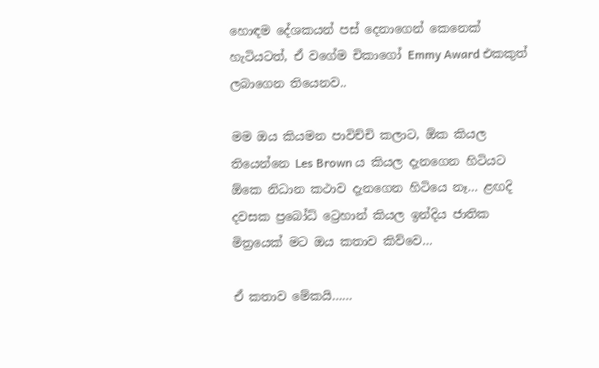හොඳම දේශකයන් පස් දෙනාගෙන් කෙනෙක් හැටියටත්, ඒ වගේම චිකාගෝ Emmy Award එකකුත් ලබාගෙන තියෙනව..

මම ඔය කියමන පාවිච්චි කලාට, ඕක කියල තියෙන්නෙ Les Brown ය කියල දැනගෙන හිටියට ඕකෙ නිධාන කථාව දැනගෙන හිටියෙ නෑ… ළඟදි දවසක ප්‍රබෝධ් ට්‍රෙහාන් කියල ඉන්දිය ජාතික මිත්‍රයෙක් මට ඔය කතාව කිව්වෙ…

ඒ කතාව මේකයි……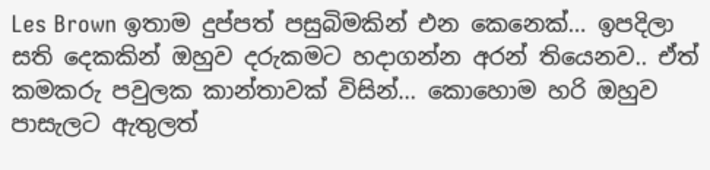Les Brown ඉතාම දුප්පත් පසුබිමකින් එන කෙනෙක්… ඉපදිලා සති දෙකකින් ඔහුව දරුකමට හදාගන්න අරන් තියෙනව.. ඒත් කමකරු පවුලක කාන්තාවක් විසින්… කොහොම හරි ඔහුව පාසැලට ඇතුලත්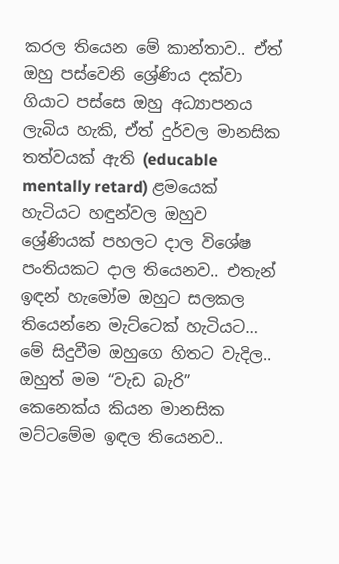කරල තියෙන මේ කාන්තාව.. ඒත් ඔහු පස්වෙනි ශ්‍රේණිය දක්වා ගියාට පස්සෙ ඔහු අධ්‍යාපනය ලැබිය හැකි, ඒත් දුර්වල මානසික තත්වයක් ඇති (educable mentally retard) ළමයෙක් හැටියට හඳුන්වල ඔහුව ශ්‍රේණියක් පහලට දාල විශේෂ පංතියකට දාල තියෙනව.. එතැන් ඉඳන් හැමෝම ඔහුට සලකල තියෙන්නෙ මැට්ටෙක් හැටියට… මේ සිදුවීම ඔහුගෙ හිතට වැදිල.. ඔහුත් මම “වැඩ බැරි” කෙනෙක්ය කියන මානසික මට්ටමේම ඉඳල තියෙනව..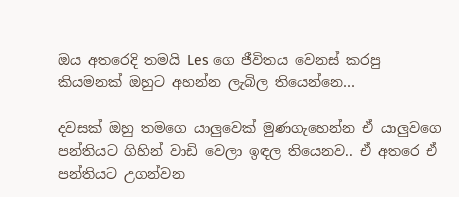ඔය අතරෙදි තමයි Les ගෙ ජීවිතය වෙනස් කරපු කියමනක් ඔහුට අහන්න ලැබිල තියෙන්නෙ…

දවසක් ඔහු තමගෙ යාලුවෙක් මුණගැහෙන්න ඒ යාලුවගෙ පන්තියට ගිහින් වාඩි වෙලා ඉඳල තියෙනව.. ඒ අතරෙ ඒ පන්තියට උගන්වන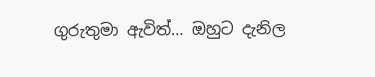ගුරුතුමා ඇවිත්… ඔහුට දැනිල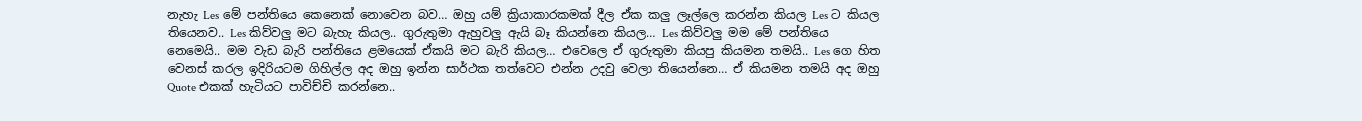නැහැ Les මේ පන්තියෙ කෙනෙක් නොවෙන බව… ඔහු යම් ක්‍රියාකාරකමක් දීල ඒක කලු ලෑල්ලෙ කරන්න කියල Les ට කියල තියෙනව.. Les කිව්වලු මට බැහැ කියල.. ගුරුතුමා ඇහුවලු ඇයි බෑ කියන්නෙ කියල… Les කිව්වලු මම මේ පන්තියෙ නෙමෙයි.. මම වැඩ බැරි පන්තියෙ ළමයෙක් ඒකයි මට බැරි කියල… එවෙලෙ ඒ ගුරුතුමා කියපු කියමන තමයි.. Les ගෙ හිත වෙනස් කරල ඉදිරියටම ගිහිල්ල අද ඔහු ඉන්න සාර්ථක තත්වෙට එන්න උදවු වෙලා තියෙන්නෙ… ඒ කියමන තමයි අද ඔහු Quote එකක් හැටියට පාවිච්චි කරන්නෙ..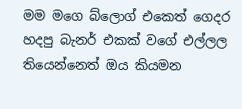මම මගෙ බ්ලොග් එකෙත් ගෙදර හදපු බැනර් එකක් වගේ එල්ලල තියෙන්නෙත් ඔය කියමන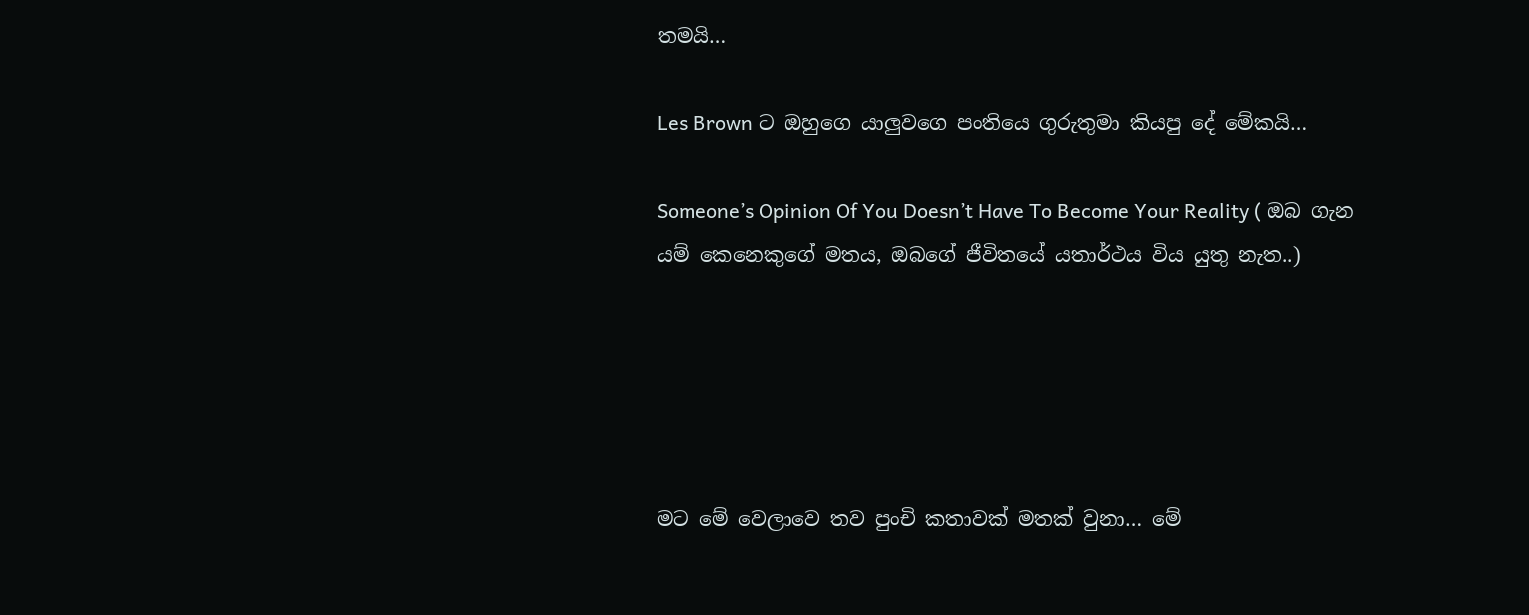තමයි…

Les Brown ට ඔහුගෙ යාලුවගෙ පංතියෙ ගුරුතුමා කියපු දේ මේකයි…

Someone’s Opinion Of You Doesn’t Have To Become Your Reality ( ඔබ ගැන යම් කෙනෙකුගේ මතය, ඔබගේ ජීවිතයේ යතාර්ථය විය යුතු නැත..)





මට මේ වෙලාවෙ තව පුංචි කතාවක් මතක් වුනා… මේ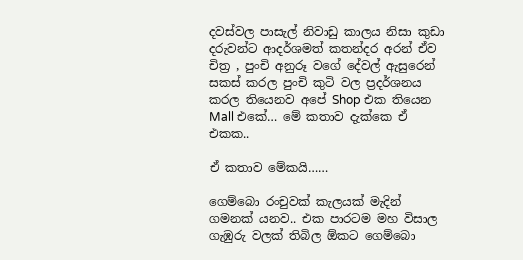දවස්වල පාසැල් නිවාඩු කාලය නිසා කුඩා දරුවන්ට ආදර්ශමත් කතන්දර අරන් ඒව චිත්‍ර , පුංචි අනුරූ වගේ දේවල් ඇසුරෙන් සකස් කරල පුංචි කුටි වල ප්‍රදර්ශනය කරල තියෙනව අපේ Shop එක තියෙන Mall එකේ… මේ කතාව දැක්කෙ ඒ එකක..

ඒ කතාව මේකයි……

ගෙම්බො රංචුවක් කැලයක් මැදින් ගමනක් යනව.. එක පාරටම මහ විසාල ගැඹුරු වලක් තිබිල ඕකට ගෙම්බො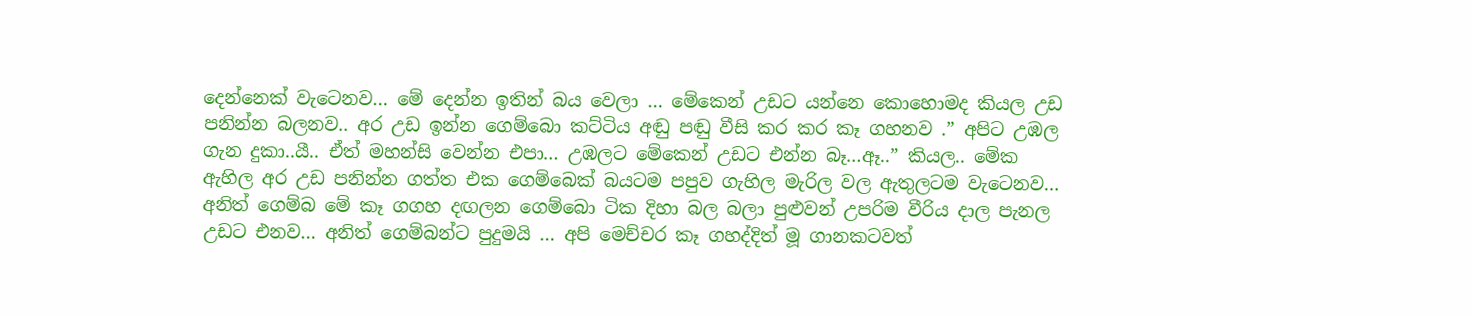දෙන්නෙක් වැටෙනව… මේ දෙන්න ඉතින් බය වෙලා … මේකෙන් උඩට යන්නෙ කොහොමද කියල උඩ පනින්න බලනව.. අර උඩ ඉන්න ගෙම්බො කට්ටිය අඬු පඬු වීසි කර කර කෑ ගහනව .” අපිට උඹල ගැන දුකා..යී.. ඒත් මහන්සි වෙන්න එපා… උඹලට මේකෙන් උඩට එන්න බෑ…ඈ..” කියල.. මේක ඇහිල අර උඩ පනින්න ගත්ත එක ගෙම්බෙක් බයටම පපුව ගැහිල මැරිල වල ඇතුලටම වැටෙනව… අනිත් ගෙම්බ මේ කෑ ගගහ දඟලන ගෙම්බො ටික දිහා බල බලා පුළුවන් උපරිම වීරිය දාල පැනල උඩට එනව… අනිත් ගෙම්බන්ට පුදුමයි … අපි මෙච්චර කෑ ගහද්දිත් මූ ගානකටවත්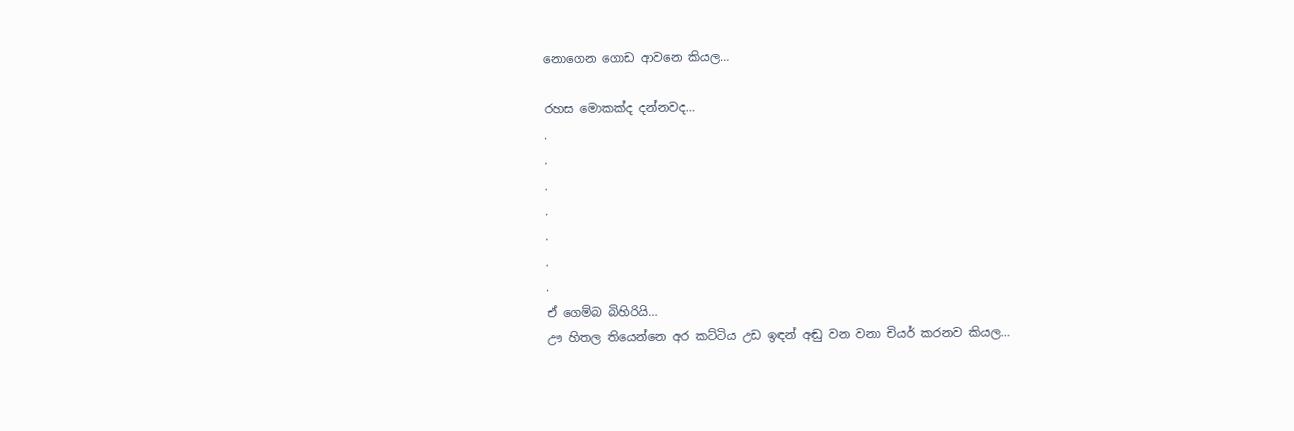නොගෙන ගොඩ ආවනෙ කියල…

රහස මොකක්ද දන්නවද…
.
.
.
.
.
.
.
ඒ ගෙම්බ බිහිරියි…
ඌ හිතල තියෙන්නෙ අර කට්ටිය උඩ ඉඳන් අඬු වන වනා චියර් කරනව කියල…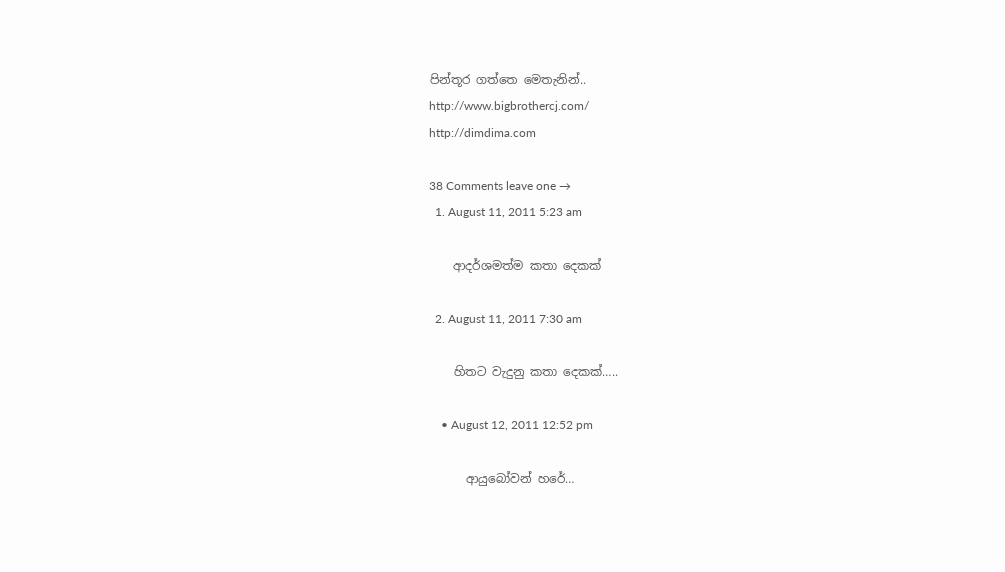පින්තූර ගත්තෙ මෙතැනින්..
http://www.bigbrothercj.com/
http://dimdima.com

38 Comments leave one →
  1. August 11, 2011 5:23 am

    ආදර්ශමත්ම කතා දෙකක්

  2. August 11, 2011 7:30 am

    හිතට වැදුනු කතා දෙකක්…..

    • August 12, 2011 12:52 pm

      ආයුබෝවන් හරේ…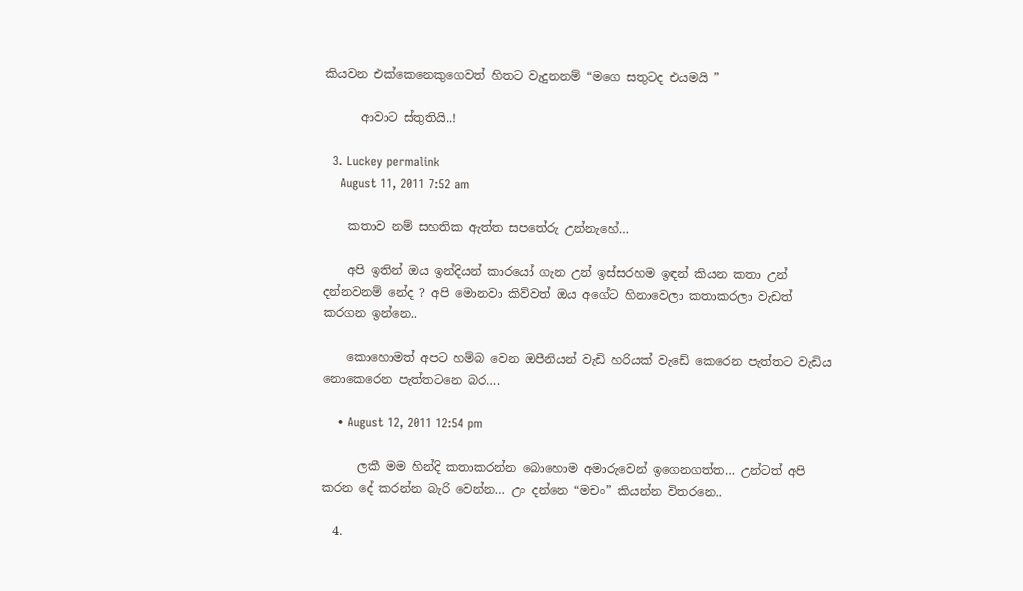කියවන එක්කෙනෙකුගෙවත් හිතට වැදුනනම් “මගෙ සතුටද එයමයි ”

      ආවාට ස්තුතියි..!

  3. Luckey permalink
    August 11, 2011 7:52 am

    කතාව නම් සහතික ඇත්ත සපතේරු උන්නැහේ…

    අපි ඉතින් ඔය ඉන්දියන් කාරයෝ ගැන උන් ඉස්සරහම ඉඳන් කියන කතා උන් දන්නවනම් නේද ? අපි මොනවා කිව්වත් ඔය අගේට හිනාවෙලා කතාකරලා වැඩත් කරගන ඉන්නෙ..

    කොහොමත් අපට හම්බ වෙන ඔපීනියන් වැඩි හරියක් වැඩේ කෙරෙන පැත්තට වැඩිය නොකෙරෙන පැත්තටනෙ බර….

    • August 12, 2011 12:54 pm

      ලකී මම හින්දි කතාකරන්න බොහොම අමාරුවෙන් ඉගෙනගත්ත… උන්ටත් අපි කරන දේ කරන්න බැරි වෙන්න… උං දන්නෙ “මචං” කියන්න විතරනෙ..

  4.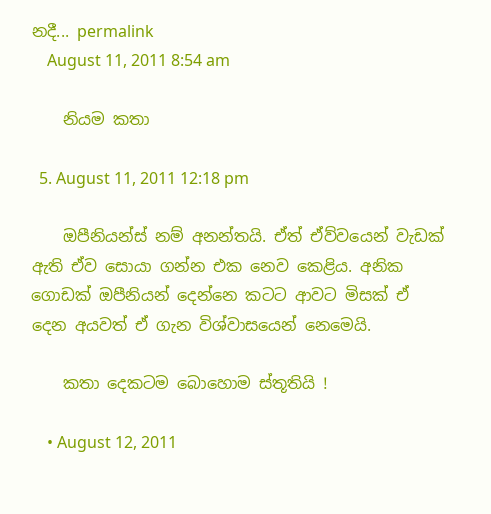නදී... permalink
    August 11, 2011 8:54 am

    නියම කතා

  5. August 11, 2011 12:18 pm

    ඔපීනියන්ස් නම් අනන්තයි. ඒත් ඒව්වයෙන් වැඩක් ඇති ඒව සොයා ගන්න එක නෙව කෙළිය. අනික ගොඩක් ඔපීනියන් දෙන්නෙ කටට ආවට මිසක් ඒ දෙන අයවත් ඒ ගැන විශ්වාසයෙන් නෙමෙයි.

    කතා දෙකටම බොහොම ස්තූතියි !

    • August 12, 2011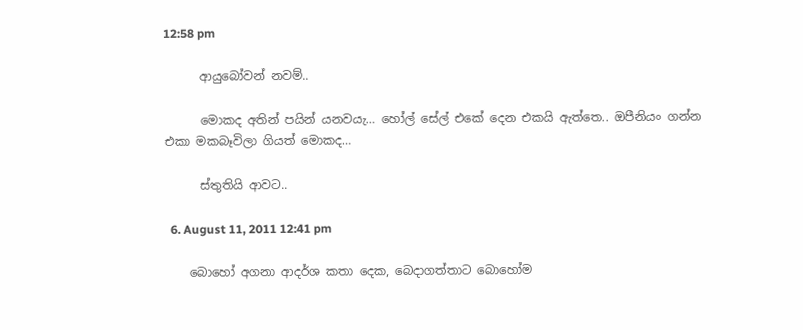12:58 pm

      ආයුබෝවන් නවම්..

      මොකද අතින් පයින් යනවයැ… හෝල් සේල් එකේ දෙන එකයි ඇත්තෙ.. ඔපීනියං ගන්න එකා මකබෑවිලා ගියත් මොකද…

      ස්තුතියි ආවට..

  6. August 11, 2011 12:41 pm

    බොහෝ අගනා ආදර්ශ කතා දෙක, බෙදාගත්තාට බොහෝම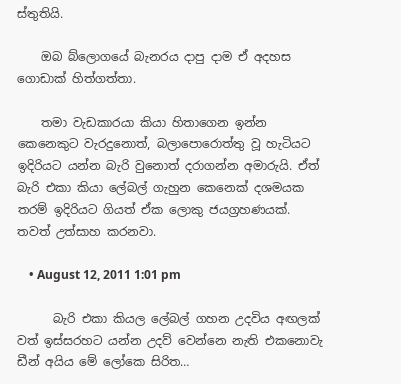ස්තුතියි.

    ඔබ බ්ලොගයේ බැනරය දාපු දාම ඒ අදහස ගොඩාක් හිත්ගත්තා.

    තමා වැඩකාරයා කියා හිතාගෙන ඉන්න කෙනෙකුට වැරදුනොත්, බලාපොරොත්තු වූ හැටියට ඉදිරියට යන්න බැරි වුනොත් දරාගන්න අමාරුයි. ඒත් බැරි එකා කියා ලේබල් ගැහුන කෙනෙක් දශමයක තරම් ඉදිරියට ගියත් ඒක ලොකු ජයග්‍රහණයක්. තවත් උත්සාහ කරනවා.

    • August 12, 2011 1:01 pm

      බැරි එකා කියල ලේබල් ගහන උදවිය අඟලක් වත් ඉස්සරහට යන්න උදව් වෙන්නෙ නැති එකනොවැ ඩීන් අයිය මේ ලෝකෙ සිරිත…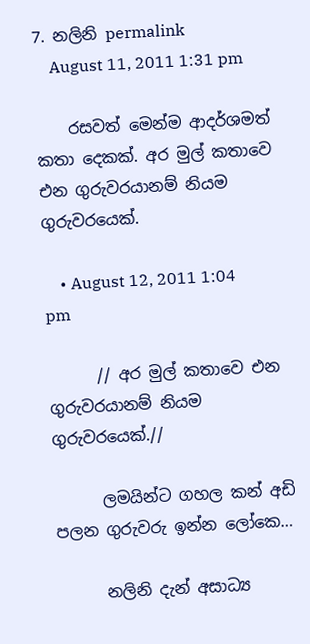7. නලිනි permalink
    August 11, 2011 1:31 pm

    රසවත් මෙන්ම ආදර්ශමත් කතා දෙකක්. අර මුල් කතාවෙ එන ගුරුවරයානම් නියම ගුරුවරයෙක්.

    • August 12, 2011 1:04 pm

      // අර මුල් කතාවෙ එන ගුරුවරයානම් නියම ගුරුවරයෙක්.//

      ලමයින්ට ගහල කන් අඩි පලන ගුරුවරු ඉන්න ලෝකෙ…

      නලිනි දැන් අසාධ්‍ය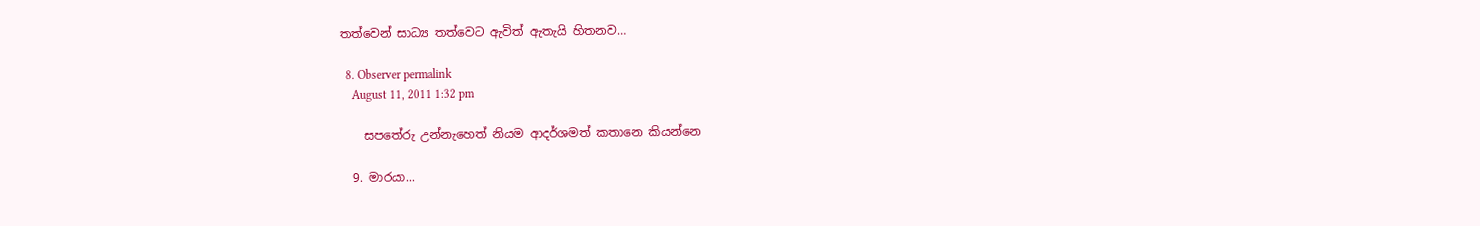තත්වෙන් සාධ්‍ය තත්වෙට ඇවිත් ඇතැයි හිතනව…

  8. Observer permalink
    August 11, 2011 1:32 pm

    සපතේරු උන්නැහෙත් නියම ආදර්ශමත් කතානෙ කියන්නෙ

  9. මාරයා...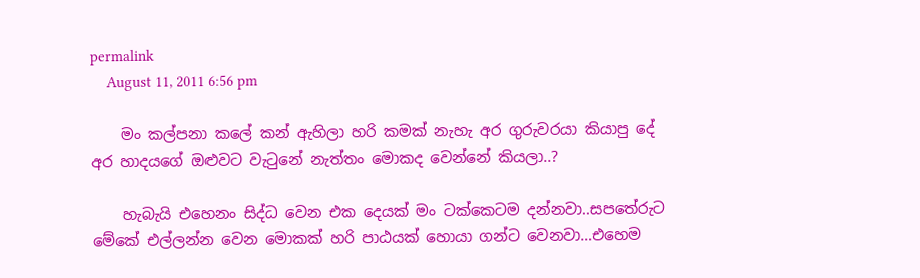permalink
    August 11, 2011 6:56 pm

    මං කල්පනා කලේ කන් ඇහිලා හරි කමක් නැහැ අර ගුරුවරයා කියාපු දේ අර හාදයගේ ඔළුවට වැටුනේ නැත්තං මොකද වෙන්නේ කියලා..?

    හැබැයි එහෙනං සිද්ධ වෙන එක දෙයක් මං ටක්කෙටම දන්නවා..සපතේරුට මේකේ එල්ලන්න වෙන මොකක් හරි පාඨයක් හොයා ගන්ට වෙනවා…එහෙම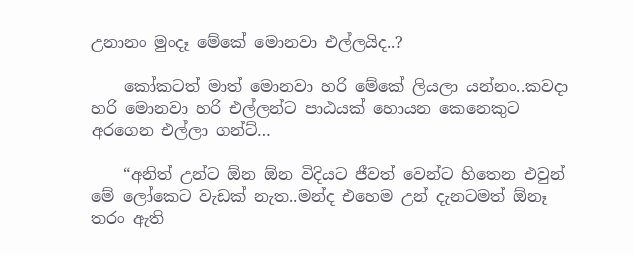උනානං මුංදෑ මේකේ මොනවා එල්ලයිද..?

    කෝකටත් මාත් මොනවා හරි මේකේ ලියලා යන්නං..කවදා හරි මොනවා හරි එල්ලන්ට පාඨයක් හොයන කෙනෙකුට අරගෙන එල්ලා ගන්ට්…

    “අනිත් උන්ට ඕන ඕන විදියට ජීවත් වෙන්ට හිතෙන එවුන් මේ ලෝකෙට වැඩක් නැත..මන්ද එහෙම උන් දැනටමත් ඕනෑ තරං ඇති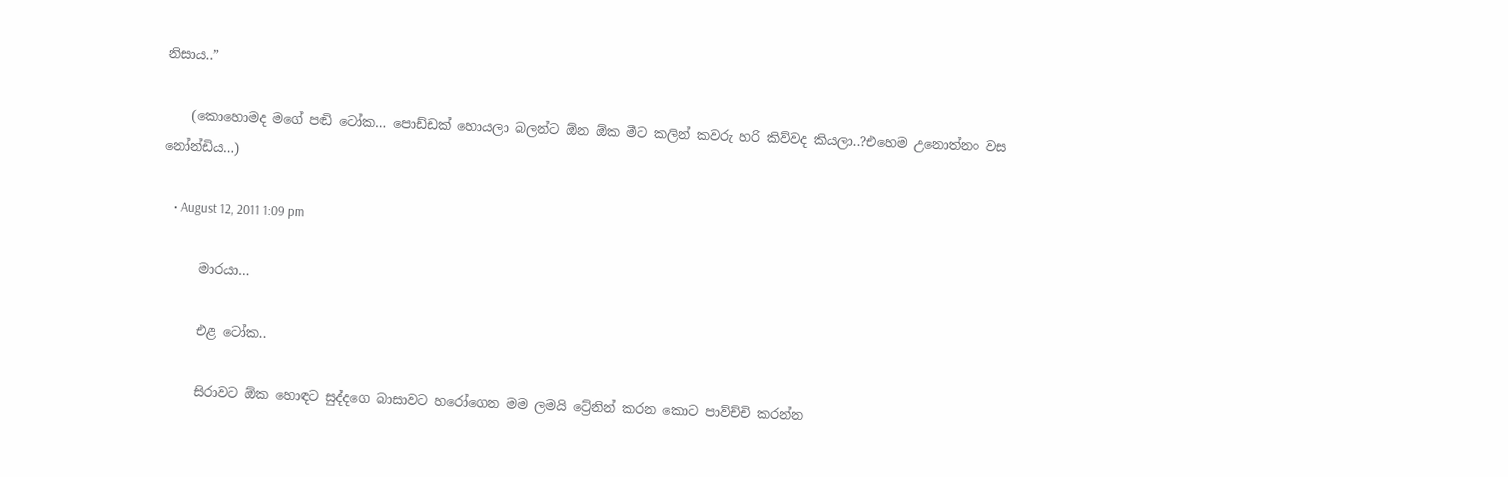නිසාය..”

    (කොහොමද මගේ පඬි ටෝක… පොඩ්ඩක් හොයලා බලන්ට ඕන ඕක මීට කලින් කවරු හරි කිව්වද කියලා..?එහෙම උනොත්නං වස නෝන්ඩිය…)

    • August 12, 2011 1:09 pm

      මාරයා…

      එළ ටෝක..

      සිරාවට ඕක හොඳට සුද්දගෙ බාසාවට හරෝගෙන මම ලමයි ට්‍රේනින් කරන කොට පාව්ච්චි කරන්න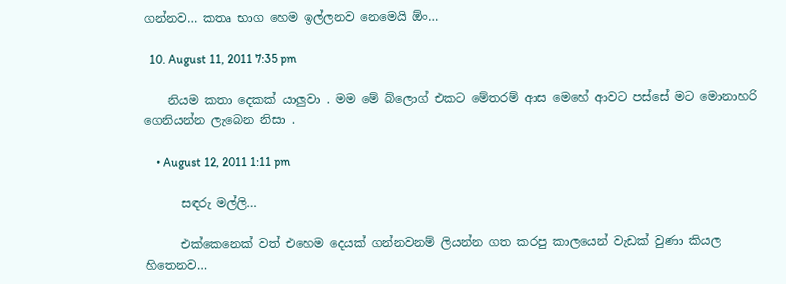ගන්නව… කතෘ භාග හෙම ඉල්ලනව නෙමෙයි ඕං…

  10. August 11, 2011 7:35 pm

    නියම කතා දෙකක් යාලුවා . මම මේ බ්ලොග් එකට මේතරම් ආස මෙහේ ආවට පස්සේ මට මොනාහරි ගෙනියන්න ලැබෙන නිසා .

    • August 12, 2011 1:11 pm

      සඳරු මල්ලි…

      එක්කෙනෙක් වත් එහෙම දෙයක් ගන්නවනම් ලියන්න ගත කරපු කාලයෙන් වැඩක් වුණා කියල හිතෙනව…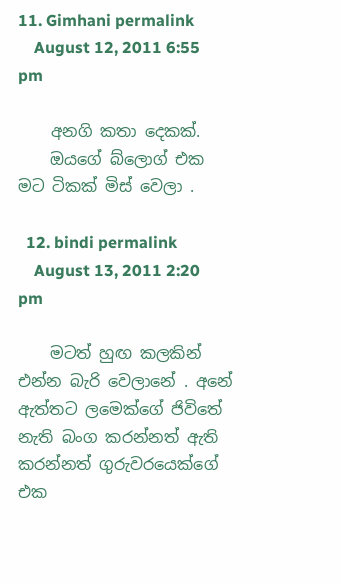11. Gimhani permalink
    August 12, 2011 6:55 pm

    අනගි කතා දෙකක්.
    ඔයගේ බ්ලොග් එක මට ටිකක් මිස් වෙලා .

  12. bindi permalink
    August 13, 2011 2:20 pm

    මටත් හුඟ කලකින් එන්න බැරි වෙලානේ . අනේ ඇත්තට ලමෙක්ගේ ජිවිතේ නැති බංග කරන්නත් ඇති කරන්නත් ගුරුවරයෙක්ගේ එක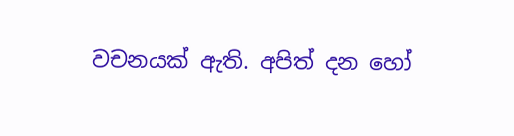වචනයක් ඇති. අපිත් දන හෝ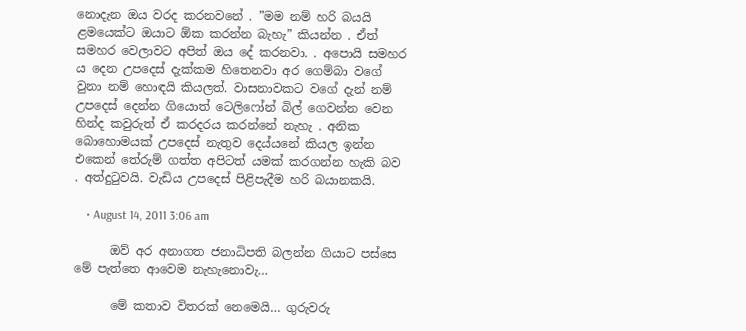නොදැන ඔය වරද කරනවනේ . ”මම නම් හරි බයයි ළමයෙක්ට ඔයාට ඕක කරන්න බැහැ” කියන්න . ඒත් සමහර වෙලාවට අපිත් ඔය දේ කරනවා. . අපොයි සමහර ය දෙන උපදෙස් දැක්කම හිතෙනවා අර ගෙම්බා වගේ වුනා නම් හොඳයි කියලත්. වාසනාවකට වගේ දැන් නම් උපදෙස් දෙන්න ගියොත් ටෙලිෆෝන් බිල් ගෙවන්න වෙන හින්ද කවුරුත් ඒ කරදරය කරන්නේ නැහැ . අනික බොහොමයක් උපදෙස් නැතුව දෙය්යනේ කියල ඉන්න එකෙන් තේරුම් ගත්ත අපිටත් යමක් කරගන්න හැකි බව . අත්දුටුවයි. වැඩිය උපදෙස් පිළිපැදීම හරි බයානකයි.

    • August 14, 2011 3:06 am

      ඔව් අර අනාගත ජනාධිපති බලන්න ගියාට පස්සෙ මේ පැත්තෙ ආවෙම නැහැනොවැ…

      මේ කතාව විතරක් නෙමෙයි… ගුරුවරු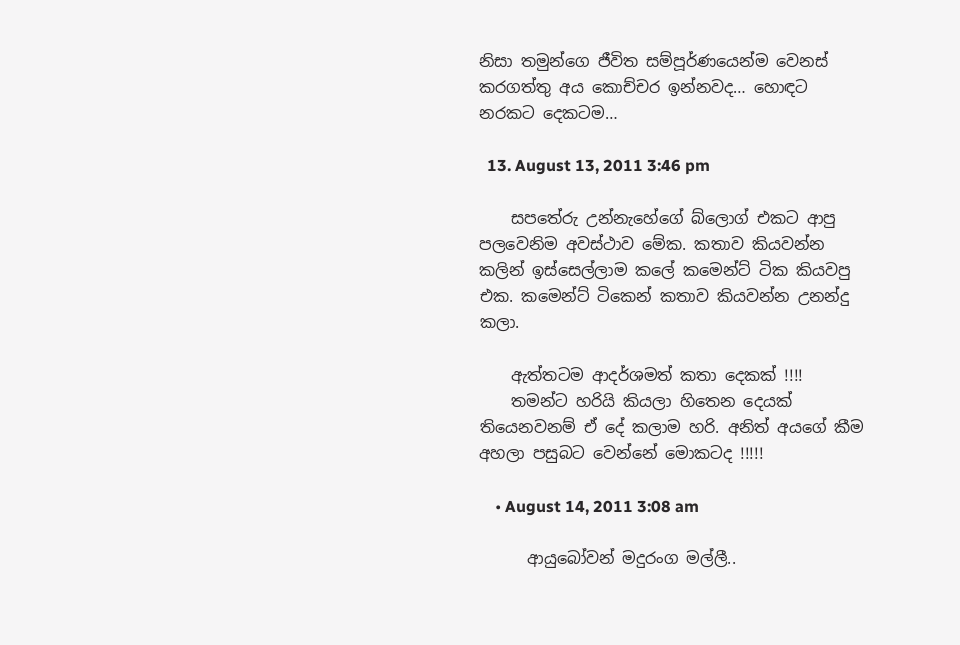නිසා තමුන්ගෙ ජීවිත සම්පූර්ණයෙන්ම වෙනස් කරගත්තු අය කොච්චර ඉන්නවද… හොඳට නරකට දෙකටම…

  13. August 13, 2011 3:46 pm

    සපතේරු උන්නැහේගේ බ්ලොග් එකට ආපු පලවෙනිම අවස්ථාව මේක. කතාව කියවන්න කලින් ඉස්සෙල්ලාම කලේ කමෙන්ට් ටික කියවපු එක. කමෙන්ට් ටිකෙන් කතාව කියවන්න උනන්දු කලා.

    ඇත්තටම ආදර්ශමත් කතා දෙකක් !!!!
    තමන්ට හරියි කියලා හිතෙන දෙයක් තියෙනවනම් ඒ දේ කලාම හරි. අනිත් අයගේ කීම අහලා පසුබට වෙන්නේ මොකටද !!!!!

    • August 14, 2011 3:08 am

      ආයුබෝවන් මදුරංග මල්ලී..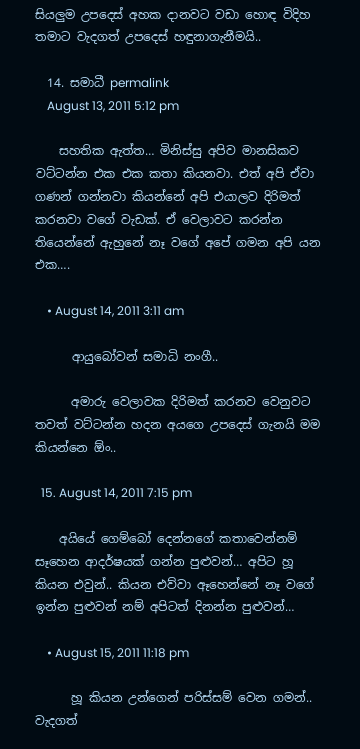සියලුම උපදෙස් අහක දානවට වඩා හොඳ විදිහ තමාට වැදගත් උපදෙස් හඳුනාගැනීමයි..

  14. සමාධී permalink
    August 13, 2011 5:12 pm

    සහතික ඇත්ත… මිනිස්සු අපිව මානසිකව වට්ටන්න එක එක කතා කියනවා. එත් අපි ඒවා ගණන් ගන්නවා කියන්නේ අපි එයාලව දිරිමත් කරනවා වගේ වැඩක්. ඒ වෙලාවට කරන්න තියෙන්නේ ඇහුනේ නෑ වගේ අපේ ගමන අපි යන එක….

    • August 14, 2011 3:11 am

      ආයුබෝවන් සමාධි නංගී..

      අමාරු වෙලාවක දිරිමත් කරනව වෙනුවට තවත් වට්ටන්න හදන අයගෙ උපදෙස් ගැනයි මම කියන්නෙ ඕං..

  15. August 14, 2011 7:15 pm

    අයියේ ගෙම්බෝ දෙන්නගේ කතාවෙන්නම් සෑහෙන ආදර්ෂයක් ගන්න පුළුවන්… අපිට හූ කියන එවුන්.. කියන එව්වා ඈහෙන්නේ නෑ වගේ ඉන්න පුළුවන් නම් අපිටත් දිනන්න පුළුවන්…

    • August 15, 2011 11:18 pm

      හූ කියන උන්ගෙන් පරිස්සම් වෙන ගමන්.. වැදගත්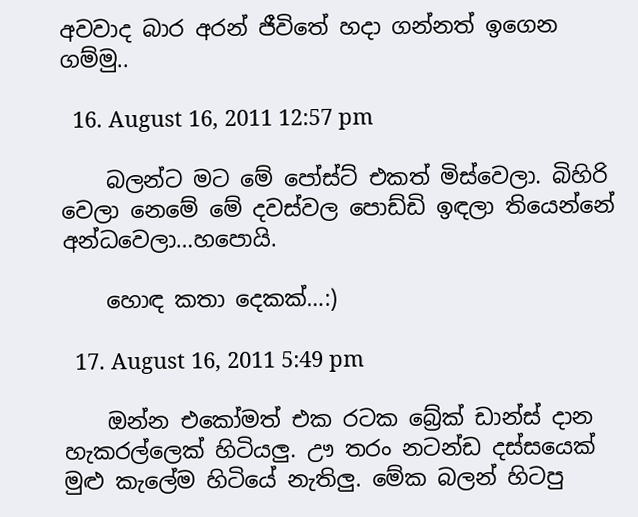අවවාද බාර අරන් ජීවිතේ හදා ගන්නත් ඉගෙන ගම්මු..

  16. August 16, 2011 12:57 pm

    බලන්ට මට මේ පෝස්ට් එකත් මිස්වෙලා. බිහිරි වෙලා නෙමේ මේ දවස්වල පොඩ්ඩි ඉඳලා තියෙන්නේ අන්ධවෙලා…හපොයි.

    හොඳ කතා දෙකක්…:)

  17. August 16, 2011 5:49 pm

    ඔන්න එකෝමත් එක රටක බ්‍රේක් ඩාන්ස් දාන හැකරල්ලෙක් හිටියලු. ඌ තරං නටන්ඩ දස්සයෙක් මුළු කැලේම හිටියේ නැතිලු. මේක බලන් හිටපු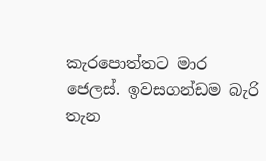කැරපොත්තට මාර ජෙලස්. ඉවසගන්ඩම බැරි තැන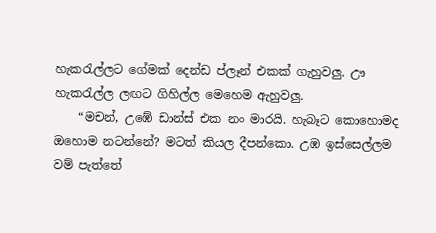හැකරැල්ලට ගේමක් දෙන්ඩ ප්ලෑන් එකක් ගැහුවලු. ඌ හැකරැල්ල ලඟට ගිහිල්ල මෙහෙම ඇහුවලු.
    “මචන්, උඹේ ඩාන්ස් එක නං මාරයි. හැබෑට කොහොමද ඔහොම නටන්නේ? මටත් කියල දීපන්කො. උඹ ඉස්සෙල්ලම වම් පැත්තේ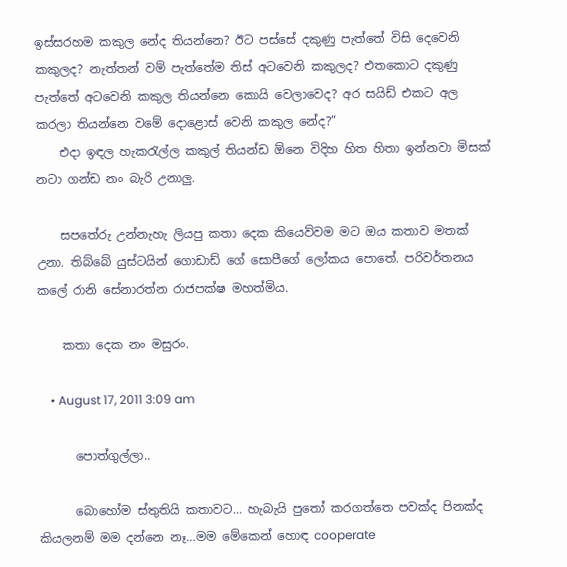ඉස්සරහම කකුල නේද තියන්නෙ? ඊට පස්සේ දකුණු පැත්තේ විසි දෙවෙනි කකුලද? නැත්තන් වම් පැත්තේම තිස් අටවෙනි කකුලද? එතකොට දකුණු පැත්තේ අටවෙනි කකුල තියන්නෙ කොයි වෙලාවෙද? අර සයිඩ් එකට අල කරලා තියන්නෙ වමේ දොළොස් වෙනි කකුල නේද?”
    එදා ඉඳල හැකරැල්ල කකුල් තියන්ඩ ඕනෙ විදිහ හිත හිතා ඉන්නවා මිසක් නටා ගන්ඩ නං බැරි උනාලු.

    සපතේරු උන්නැහැ ලියපු කතා දෙක කියෙව්වම මට ඔය කතාව මතක් උනා. තිබ්බේ යුස්ටයින් ගොඩාඩ් ගේ සොපීගේ ලෝකය පොතේ. පරිවර්තනය කලේ රානි සේනාරත්න රාජපක්ෂ මහත්මිය.

    කතා දෙක නං මසුරං.

    • August 17, 2011 3:09 am

      පොත්ගුල්ලා..

      බොහෝම ස්තුතියි කතාවට… හැබැයි පුතෝ කරගත්තෙ පවක්ද පිනක්ද කියලනම් මම දන්නෙ නෑ…මම මේකෙන් හොඳ cooperate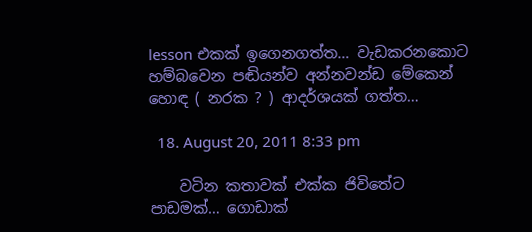lesson එකක් ඉගෙනගත්ත… වැඩකරනකොට හම්බවෙන පඬියන්ව අන්නවන්ඩ මේකෙන් හොඳ ( නරක ? ) ආදර්ශයක් ගත්ත…

  18. August 20, 2011 8:33 pm

    වටින කතාවක් එක්ක ජිවිතේට පාඩමක්… ගොඩාක්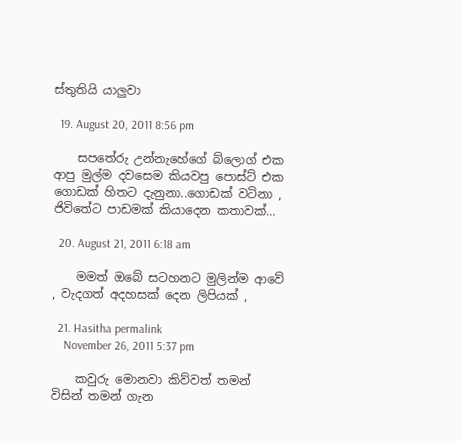ස්තුතියි යාලුවා

  19. August 20, 2011 8:56 pm

    සපතේරු උන්නැහේගේ බ්ලොග් එක ආපු මුල්ම දවසෙම කියවපු පොස්ට් එක ගොඩක් හිතට දැනුනා..ගොඩක් වටිනා , ජිවිතේට පාඩමක් කියාදෙන කතාවක්…

  20. August 21, 2011 6:18 am

    මමත් ඔබේ සටහනට මුලින්ම ආවේ , වැදගත් අදහසක් දෙන ලිපියක් ,

  21. Hasitha permalink
    November 26, 2011 5:37 pm

    කවුරු මොනවා කිව්වත් තමන් විසින් තමන් ගැන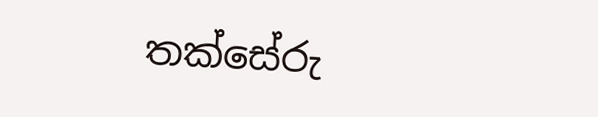තක්සේරු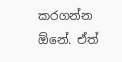කරගන්න ඕනේ. ඒත්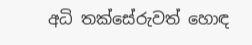අධි තක්සේරුවත් හොඳ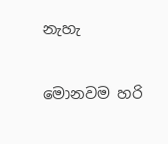නැහැ

මොනවම හරි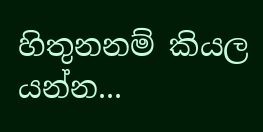හිතුනනම් කියල යන්න...